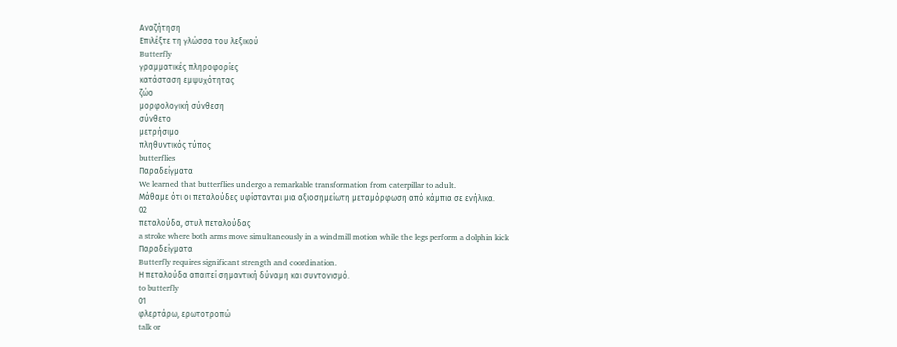Αναζήτηση
Επιλέξτε τη γλώσσα του λεξικού
Butterfly
γραμματικές πληροφορίες
κατάσταση εμψυχότητας
ζώο
μορφολογική σύνθεση
σύνθετο
μετρήσιμο
πληθυντικός τύπος
butterflies
Παραδείγματα
We learned that butterflies undergo a remarkable transformation from caterpillar to adult.
Μάθαμε ότι οι πεταλούδες υφίστανται μια αξιοσημείωτη μεταμόρφωση από κάμπια σε ενήλικα.
02
πεταλούδα, στυλ πεταλούδας
a stroke where both arms move simultaneously in a windmill motion while the legs perform a dolphin kick
Παραδείγματα
Butterfly requires significant strength and coordination.
Η πεταλούδα απαιτεί σημαντική δύναμη και συντονισμό.
to butterfly
01
φλερτάρω, ερωτοτροπώ
talk or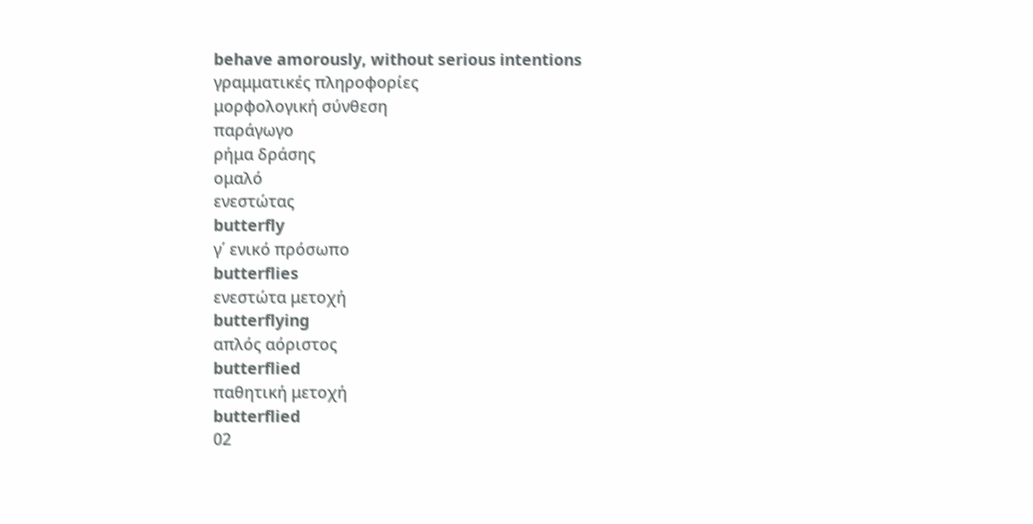behave amorously, without serious intentions
γραμματικές πληροφορίες
μορφολογική σύνθεση
παράγωγο
ρήμα δράσης
ομαλό
ενεστώτας
butterfly
γ΄ ενικό πρόσωπο
butterflies
ενεστώτα μετοχή
butterflying
απλός αόριστος
butterflied
παθητική μετοχή
butterflied
02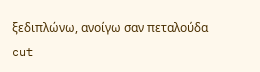ξεδιπλώνω, ανοίγω σαν πεταλούδα
cut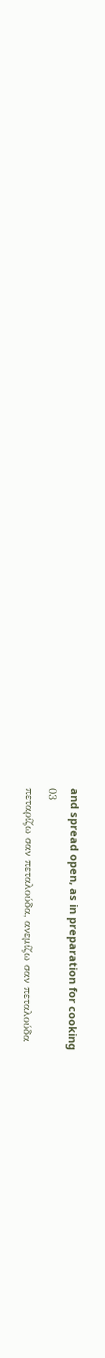and spread open, as in preparation for cooking
03
πεταρίζω σαν πεταλούδα, ανεμίζω σαν πεταλούδα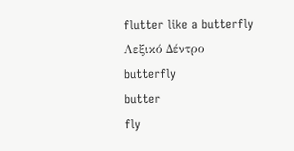flutter like a butterfly
Λεξικό Δέντρο
butterfly
butter
fly